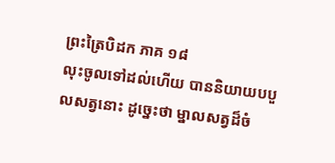ព្រះត្រៃបិដក ភាគ ១៨
លុះចូលទៅដល់ហើយ បាននិយាយបបួលសត្វនោះ ដូច្នេះថា ម្នាលសត្វដ៏ចំ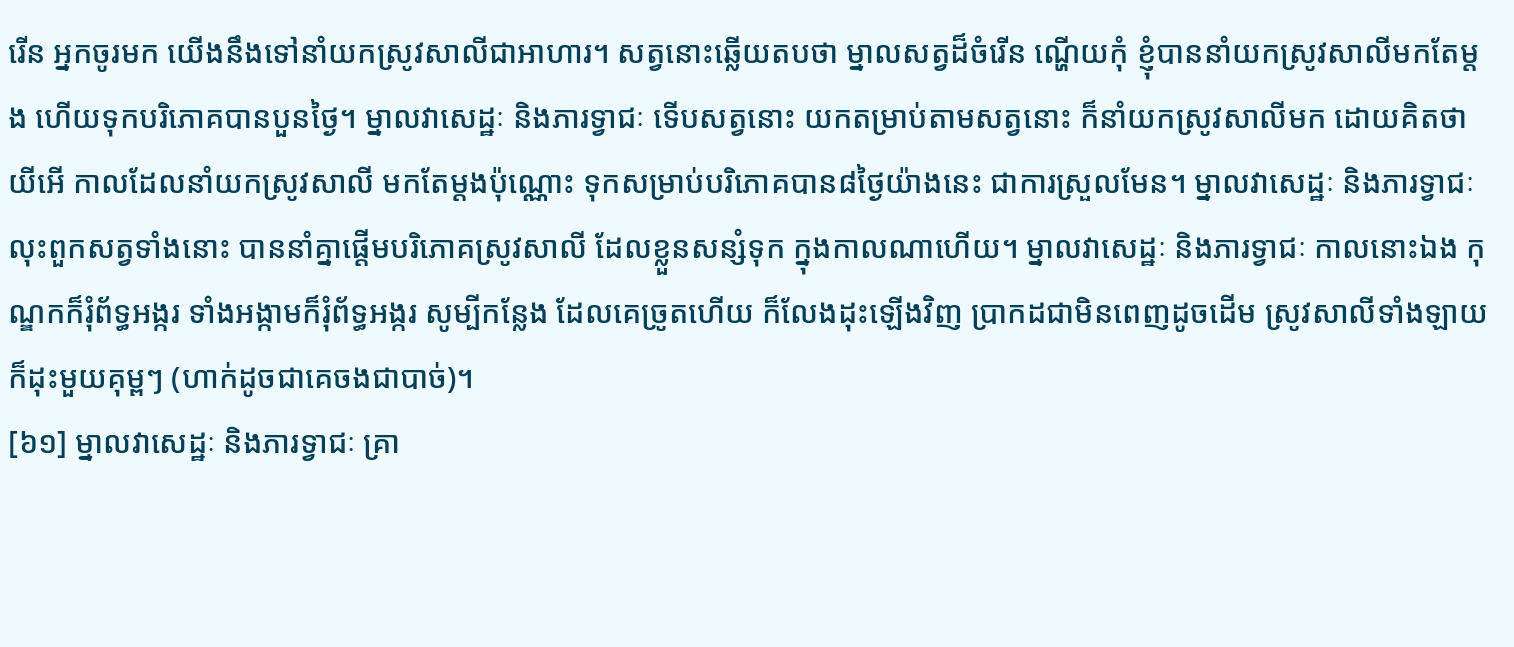រើន អ្នកចូរមក យើងនឹងទៅនាំយកស្រូវសាលីជាអាហារ។ សត្វនោះឆ្លើយតបថា ម្នាលសត្វដ៏ចំរើន ណ្ហើយកុំ ខ្ញុំបាននាំយកស្រូវសាលីមកតែម្តង ហើយទុកបរិភោគបានបួនថ្ងៃ។ ម្នាលវាសេដ្ឋៈ និងភារទ្វាជៈ ទើបសត្វនោះ យកតម្រាប់តាមសត្វនោះ ក៏នាំយកស្រូវសាលីមក ដោយគិតថា យីអើ កាលដែលនាំយកស្រូវសាលី មកតែម្តងប៉ុណ្ណោះ ទុកសម្រាប់បរិភោគបាន៨ថ្ងៃយ៉ាងនេះ ជាការស្រួលមែន។ ម្នាលវាសេដ្ឋៈ និងភារទ្វាជៈ លុះពួកសត្វទាំងនោះ បាននាំគ្នាផ្តើមបរិភោគស្រូវសាលី ដែលខ្លួនសន្សំទុក ក្នុងកាលណាហើយ។ ម្នាលវាសេដ្ឋៈ និងភារទ្វាជៈ កាលនោះឯង កុណ្ឌកក៏រុំព័ទ្ធអង្ករ ទាំងអង្កាមក៏រុំព័ទ្ធអង្ករ សូម្បីកន្លែង ដែលគេច្រូតហើយ ក៏លែងដុះឡើងវិញ ប្រាកដជាមិនពេញដូចដើម ស្រូវសាលីទាំងឡាយ ក៏ដុះមួយគុម្ពៗ (ហាក់ដូចជាគេចងជាបាច់)។
[៦១] ម្នាលវាសេដ្ឋៈ និងភារទ្វាជៈ គ្រា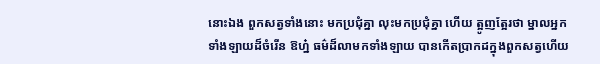នោះឯង ពួកសត្វទាំងនោះ មកប្រជុំគ្នា លុះមកប្រជុំគ្នា ហើយ ត្អូញត្អែរថា ម្នាលអ្នកទាំងឡាយដ៏ចំរើន ឱហ្ន៎ ធម៌ដ៏លាមកទាំងឡាយ បានកើតប្រាកដក្នុងពួកសត្វហើយ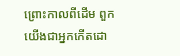ព្រោះកាលពីដើម ពួកយើងជាអ្នកកើតដោ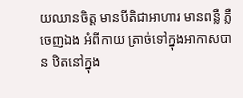យឈានចិត្ត មានបីតិជាអាហារ មានពន្លឺ ភ្លឺចេញឯង អំពីកាយ ត្រាច់ទៅក្នុងអាកាសបាន ឋិតនៅក្នុង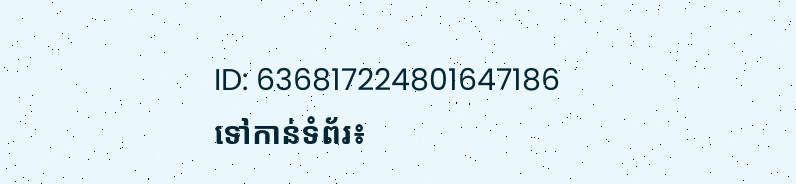ID: 636817224801647186
ទៅកាន់ទំព័រ៖